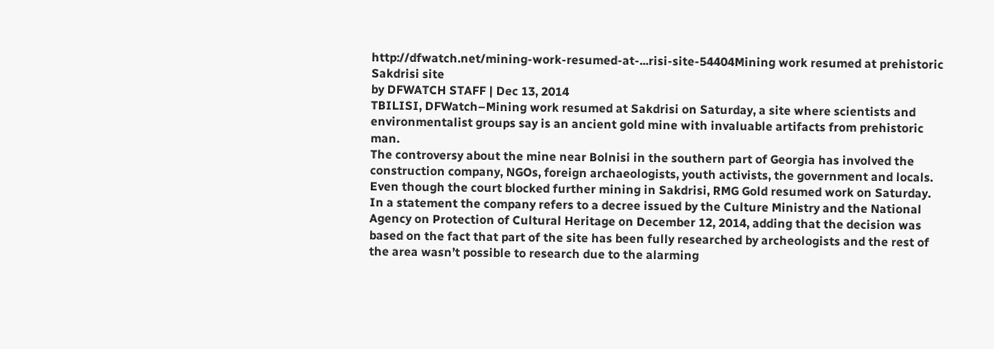http://dfwatch.net/mining-work-resumed-at-...risi-site-54404Mining work resumed at prehistoric Sakdrisi site
by DFWATCH STAFF | Dec 13, 2014
TBILISI, DFWatch–Mining work resumed at Sakdrisi on Saturday, a site where scientists and environmentalist groups say is an ancient gold mine with invaluable artifacts from prehistoric man.
The controversy about the mine near Bolnisi in the southern part of Georgia has involved the construction company, NGOs, foreign archaeologists, youth activists, the government and locals.
Even though the court blocked further mining in Sakdrisi, RMG Gold resumed work on Saturday. In a statement the company refers to a decree issued by the Culture Ministry and the National Agency on Protection of Cultural Heritage on December 12, 2014, adding that the decision was based on the fact that part of the site has been fully researched by archeologists and the rest of the area wasn’t possible to research due to the alarming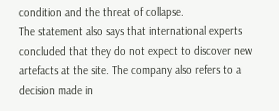condition and the threat of collapse.
The statement also says that international experts concluded that they do not expect to discover new artefacts at the site. The company also refers to a decision made in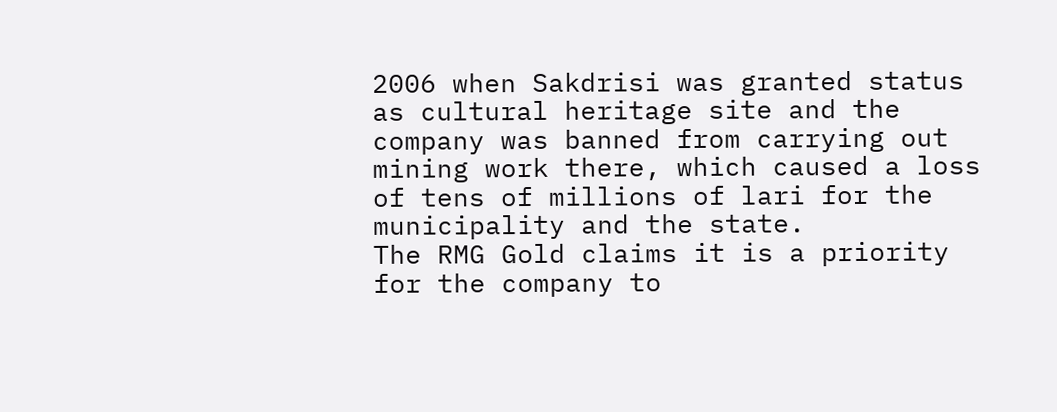2006 when Sakdrisi was granted status as cultural heritage site and the company was banned from carrying out mining work there, which caused a loss of tens of millions of lari for the municipality and the state.
The RMG Gold claims it is a priority for the company to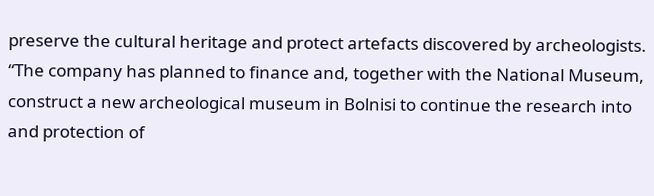preserve the cultural heritage and protect artefacts discovered by archeologists.
“The company has planned to finance and, together with the National Museum, construct a new archeological museum in Bolnisi to continue the research into and protection of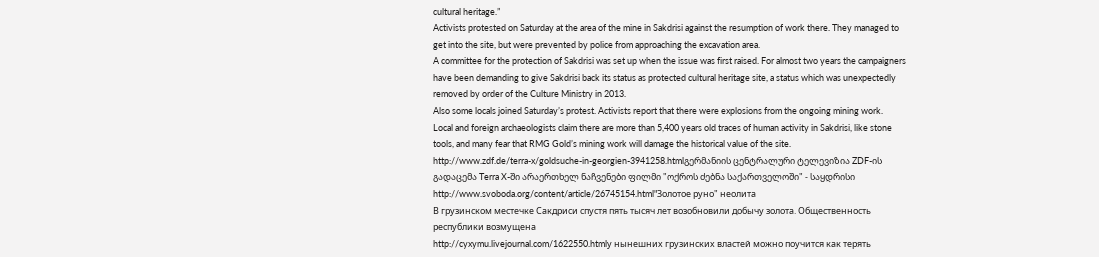cultural heritage.”
Activists protested on Saturday at the area of the mine in Sakdrisi against the resumption of work there. They managed to get into the site, but were prevented by police from approaching the excavation area.
A committee for the protection of Sakdrisi was set up when the issue was first raised. For almost two years the campaigners have been demanding to give Sakdrisi back its status as protected cultural heritage site, a status which was unexpectedly removed by order of the Culture Ministry in 2013.
Also some locals joined Saturday’s protest. Activists report that there were explosions from the ongoing mining work.
Local and foreign archaeologists claim there are more than 5,400 years old traces of human activity in Sakdrisi, like stone tools, and many fear that RMG Gold’s mining work will damage the historical value of the site.
http://www.zdf.de/terra-x/goldsuche-in-georgien-3941258.htmlგერმანიის ცენტრალური ტელევიზია ZDF-ის გადაცემა Terra X-ში არაერთხელ ნაჩვენები ფილმი "ოქროს ძებნა საქართველოში" - საყდრისი
http://www.svoboda.org/content/article/26745154.html"Золотое руно" неолита
В грузинском местечке Сакдриси спустя пять тысяч лет возобновили добычу золота. Общественность республики возмущена
http://cyxymu.livejournal.com/1622550.htmlу нынешних грузинских властей можно поучится как терять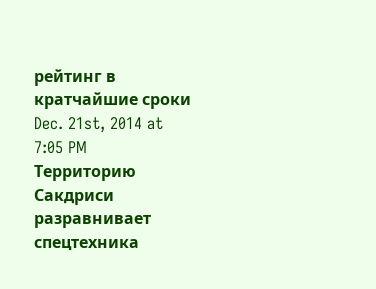рейтинг в кратчайшие сроки
Dec. 21st, 2014 at 7:05 PM
Территорию Сакдриси разравнивает спецтехника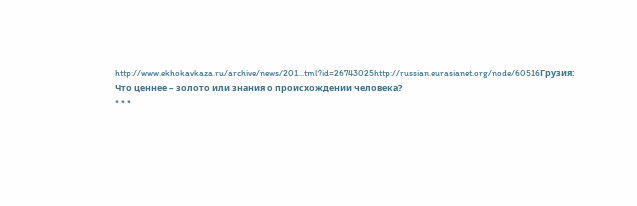http://www.ekhokavkaza.ru/archive/news/201...tml?id=26743025http://russian.eurasianet.org/node/60516Грузия: Что ценнее – золото или знания о происхождении человека?
* * *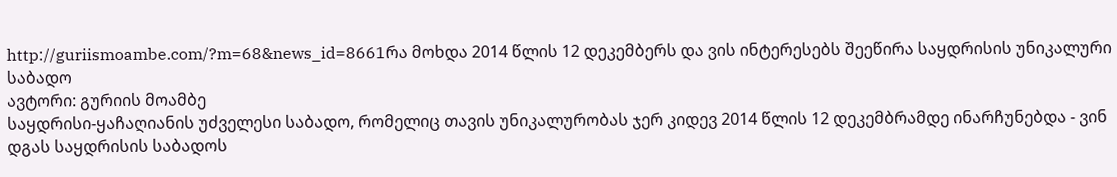http://guriismoambe.com/?m=68&news_id=8661რა მოხდა 2014 წლის 12 დეკემბერს და ვის ინტერესებს შეეწირა საყდრისის უნიკალური საბადო
ავტორი: გურიის მოამბე
საყდრისი-ყაჩაღიანის უძველესი საბადო, რომელიც თავის უნიკალურობას ჯერ კიდევ 2014 წლის 12 დეკემბრამდე ინარჩუნებდა - ვინ დგას საყდრისის საბადოს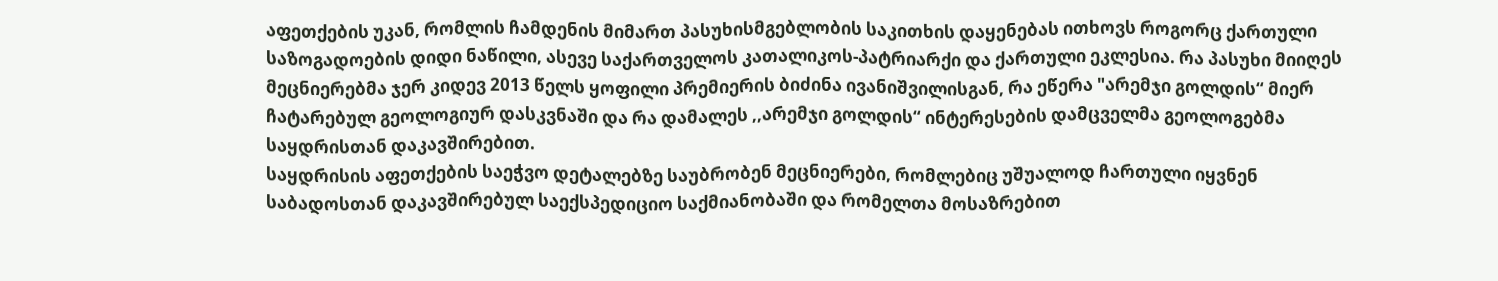აფეთქების უკან, რომლის ჩამდენის მიმართ პასუხისმგებლობის საკითხის დაყენებას ითხოვს როგორც ქართული საზოგადოების დიდი ნაწილი, ასევე საქართველოს კათალიკოს-პატრიარქი და ქართული ეკლესია. რა პასუხი მიიღეს მეცნიერებმა ჯერ კიდევ 2013 წელს ყოფილი პრემიერის ბიძინა ივანიშვილისგან, რა ეწერა "არემჯი გოლდის“ მიერ ჩატარებულ გეოლოგიურ დასკვნაში და რა დამალეს ,,არემჯი გოლდის“ ინტერესების დამცველმა გეოლოგებმა საყდრისთან დაკავშირებით.
საყდრისის აფეთქების საეჭვო დეტალებზე საუბრობენ მეცნიერები, რომლებიც უშუალოდ ჩართული იყვნენ საბადოსთან დაკავშირებულ საექსპედიციო საქმიანობაში და რომელთა მოსაზრებით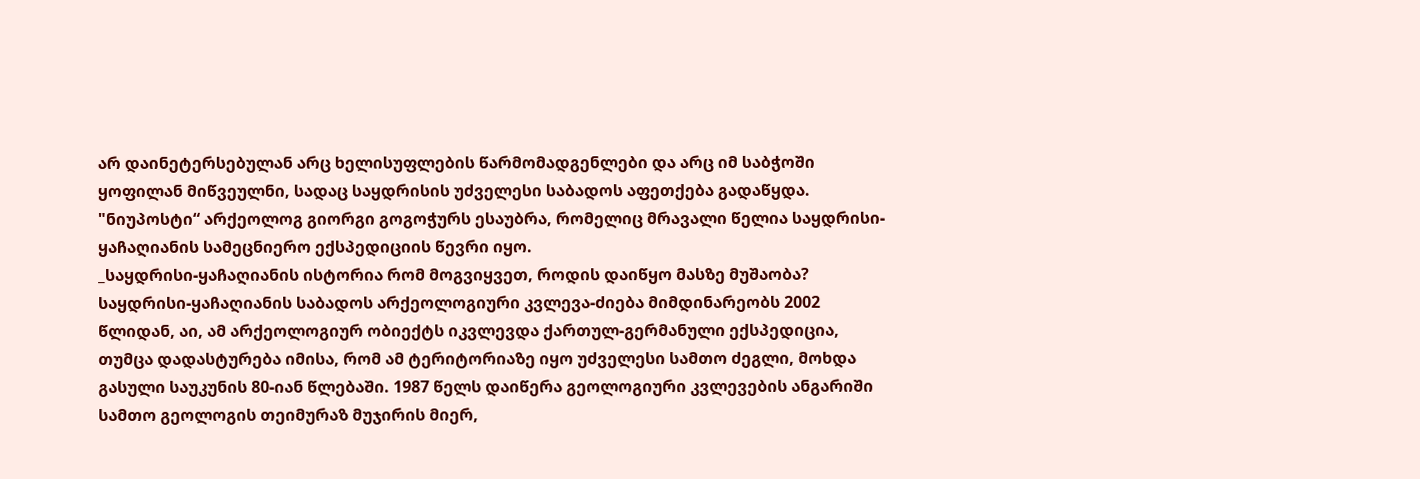არ დაინეტერსებულან არც ხელისუფლების წარმომადგენლები და არც იმ საბჭოში ყოფილან მიწვეულნი, სადაც საყდრისის უძველესი საბადოს აფეთქება გადაწყდა.
"ნიუპოსტი“ არქეოლოგ გიორგი გოგოჭურს ესაუბრა, რომელიც მრავალი წელია საყდრისი-ყაჩაღიანის სამეცნიერო ექსპედიციის წევრი იყო.
_საყდრისი-ყაჩაღიანის ისტორია რომ მოგვიყვეთ, როდის დაიწყო მასზე მუშაობა?
საყდრისი-ყაჩაღიანის საბადოს არქეოლოგიური კვლევა-ძიება მიმდინარეობს 2002 წლიდან, აი, ამ არქეოლოგიურ ობიექტს იკვლევდა ქართულ-გერმანული ექსპედიცია, თუმცა დადასტურება იმისა, რომ ამ ტერიტორიაზე იყო უძველესი სამთო ძეგლი, მოხდა გასული საუკუნის 80-იან წლებაში. 1987 წელს დაიწერა გეოლოგიური კვლევების ანგარიში სამთო გეოლოგის თეიმურაზ მუჯირის მიერ,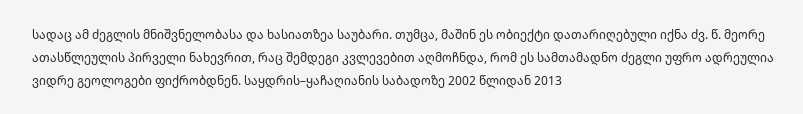სადაც ამ ძეგლის მნიშვნელობასა და ხასიათზეა საუბარი. თუმცა, მაშინ ეს ობიექტი დათარიღებული იქნა ძვ. წ. მეორე ათასწლეულის პირველი ნახევრით, რაც შემდეგი კვლევებით აღმოჩნდა, რომ ეს სამთამადნო ძეგლი უფრო ადრეულია ვიდრე გეოლოგები ფიქრობდნენ. საყდრის–ყაჩაღიანის საბადოზე 2002 წლიდან 2013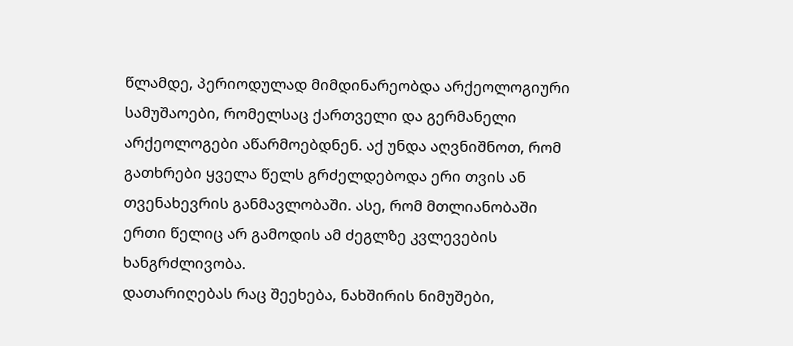წლამდე, პერიოდულად მიმდინარეობდა არქეოლოგიური სამუშაოები, რომელსაც ქართველი და გერმანელი არქეოლოგები აწარმოებდნენ. აქ უნდა აღვნიშნოთ, რომ გათხრები ყველა წელს გრძელდებოდა ერი თვის ან თვენახევრის განმავლობაში. ასე, რომ მთლიანობაში ერთი წელიც არ გამოდის ამ ძეგლზე კვლევების ხანგრძლივობა.
დათარიღებას რაც შეეხება, ნახშირის ნიმუშები,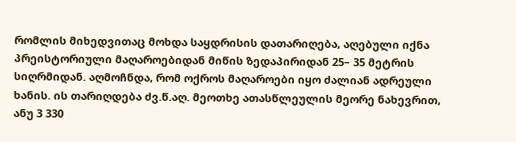რომლის მიხედვითაც მოხდა საყდრისის დათარიღება, აღებული იქნა პრეისტორიული მაღაროებიდან მიწის ზედაპირიდან 25– 35 მეტრის სიღრმიდან. აღმოჩნდა, რომ ოქროს მაღაროები იყო ძალიან ადრეული ხანის. ის თარიღდება ძვ.წ.აღ. მეოთხე ათასწლეულის მეორე ნახევრით, ანუ 3 330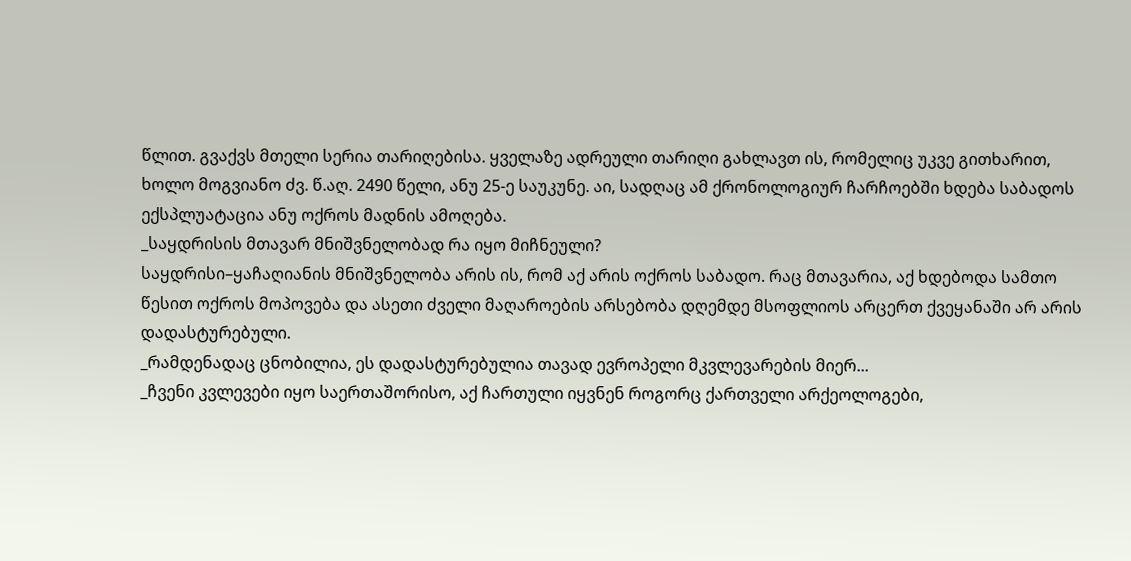წლით. გვაქვს მთელი სერია თარიღებისა. ყველაზე ადრეული თარიღი გახლავთ ის, რომელიც უკვე გითხარით, ხოლო მოგვიანო ძვ. წ.აღ. 2490 წელი, ანუ 25-ე საუკუნე. აი, სადღაც ამ ქრონოლოგიურ ჩარჩოებში ხდება საბადოს ექსპლუატაცია ანუ ოქროს მადნის ამოღება.
_საყდრისის მთავარ მნიშვნელობად რა იყო მიჩნეული?
საყდრისი–ყაჩაღიანის მნიშვნელობა არის ის, რომ აქ არის ოქროს საბადო. რაც მთავარია, აქ ხდებოდა სამთო წესით ოქროს მოპოვება და ასეთი ძველი მაღაროების არსებობა დღემდე მსოფლიოს არცერთ ქვეყანაში არ არის დადასტურებული.
_რამდენადაც ცნობილია, ეს დადასტურებულია თავად ევროპელი მკვლევარების მიერ...
_ჩვენი კვლევები იყო საერთაშორისო, აქ ჩართული იყვნენ როგორც ქართველი არქეოლოგები,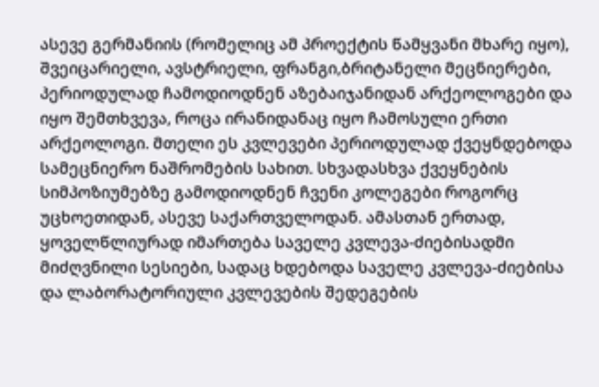ასევე გერმანიის (რომელიც ამ პროექტის წამყვანი მხარე იყო), შვეიცარიელი, ავსტრიელი, ფრანგი,ბრიტანელი მეცნიერები, პერიოდულად ჩამოდიოდნენ აზებაიჯანიდან არქეოლოგები და იყო შემთხვევა, როცა ირანიდანაც იყო ჩამოსული ერთი არქეოლოგი. მთელი ეს კვლევები პერიოდულად ქვეყნდებოდა სამეცნიერო ნაშრომების სახით. სხვადასხვა ქვეყნების სიმპოზიუმებზე გამოდიოდნენ ჩვენი კოლეგები როგორც უცხოეთიდან, ასევე საქართველოდან. ამასთან ერთად, ყოველწლიურად იმართება საველე კვლევა-ძიებისადმი მიძღვნილი სესიები, სადაც ხდებოდა საველე კვლევა-ძიებისა და ლაბორატორიული კვლევების შედეგების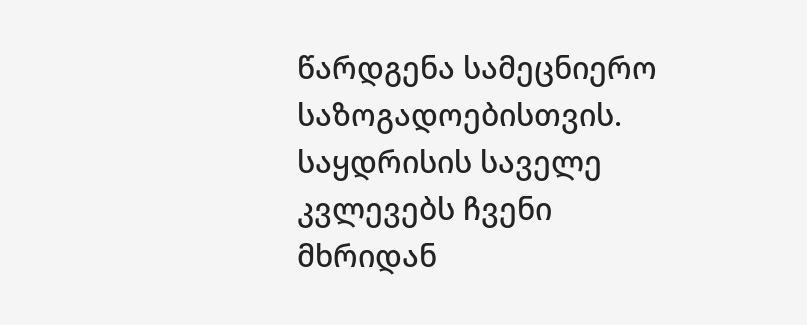წარდგენა სამეცნიერო საზოგადოებისთვის.
საყდრისის საველე კვლევებს ჩვენი მხრიდან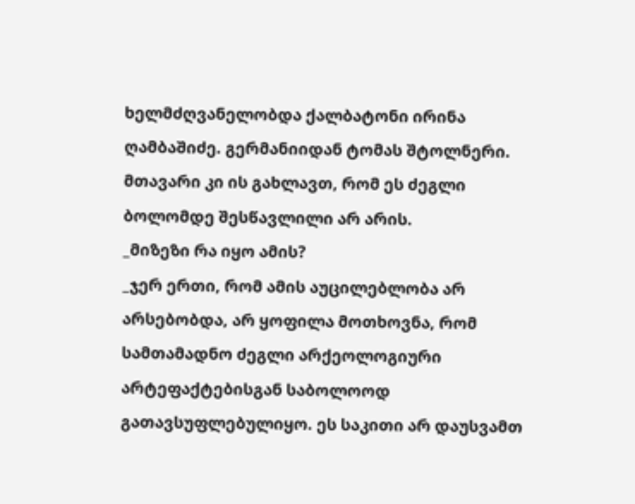ხელმძღვანელობდა ქალბატონი ირინა ღამბაშიძე. გერმანიიდან ტომას შტოლნერი. მთავარი კი ის გახლავთ, რომ ეს ძეგლი ბოლომდე შესწავლილი არ არის.
_მიზეზი რა იყო ამის?
_ჯერ ერთი, რომ ამის აუცილებლობა არ არსებობდა, არ ყოფილა მოთხოვნა, რომ სამთამადნო ძეგლი არქეოლოგიური არტეფაქტებისგან საბოლოოდ გათავსუფლებულიყო. ეს საკითი არ დაუსვამთ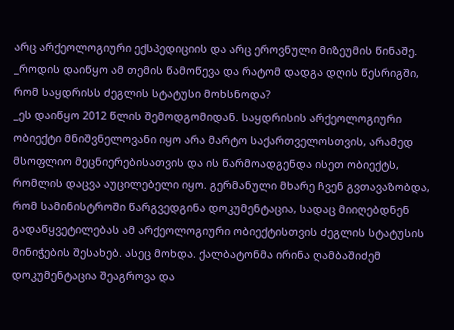არც არქეოლოგიური ექსპედიციის და არც ეროვნული მიზეუმის წინაშე.
_როდის დაიწყო ამ თემის წამოწევა და რატომ დადგა დღის წესრიგში, რომ საყდრისს ძეგლის სტატუსი მოხსნოდა?
_ეს დაიწყო 2012 წლის შემოდგომიდან. საყდრისის არქეოლოგიური ობიექტი მნიშვნელოვანი იყო არა მარტო საქართველოსთვის, არამედ მსოფლიო მეცნიერებისათვის და ის წარმოადგენდა ისეთ ობიექტს, რომლის დაცვა აუცილებელი იყო. გერმანული მხარე ჩვენ გვთავაზობდა, რომ სამინისტროში წარგვედგინა დოკუმენტაცია, სადაც მიიღებდნენ გადაწყვეტილებას ამ არქეოლოგიური ობიექტისთვის ძეგლის სტატუსის მინიჭების შესახებ. ასეც მოხდა. ქალბატონმა ირინა ღამბაშიძემ დოკუმენტაცია შეაგროვა და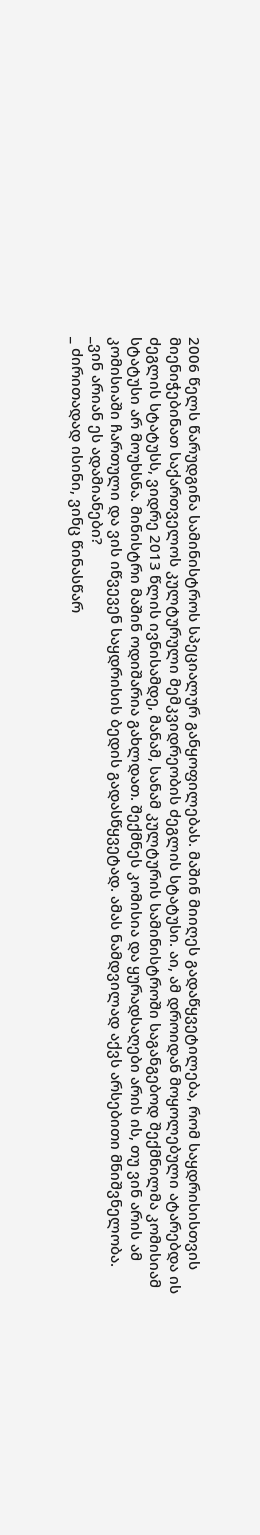2006 წელს წარუდგინა სამინისტროს სპეციალურ განყოფილებას. მაშინ მიიღეს გადაწყვეტილება, რომ საყდრისისთვის მიენიჭებინათ საქართველოს კულტურული მემკვიდრეობის ძეგლის სტატუსი. აი, ამ დროიდან მოყოლებული ატარებდა ის ძეგლის სტატუსს, ვიდრე 2013 წლის ივნისამდე, მანამ, სანამ კულტურის სამინისტროში საგანგებოდ შექმნილმა კომისიამ სტატუსი არ მოუხსნა. მინისტრი მაშინ ოდიშარია გახლდათ. შექმნეს კომისია და ყურადსაღები არის ის, თუ ვინ არის ამ კომისიაში ჩართული და ვის იწვევენ საყდრისის ბედის გადასწყვეტად. ამას ნამდვილად აქვს არსებითი მნიშვნელობა.
_ვინ არიან ეს ადამიანები?
_ ძირითადად ისინი, ვინც წინასწარ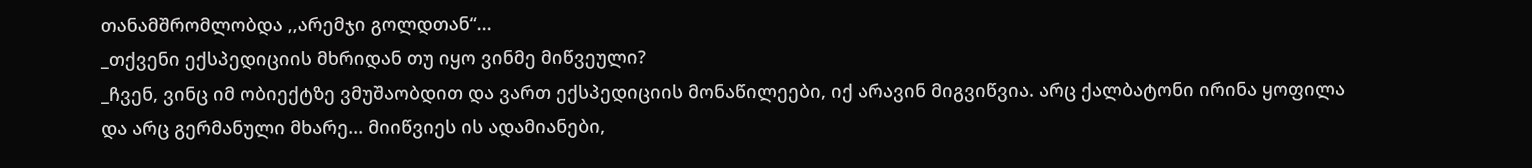თანამშრომლობდა ,,არემჯი გოლდთან“...
_თქვენი ექსპედიციის მხრიდან თუ იყო ვინმე მიწვეული?
_ჩვენ, ვინც იმ ობიექტზე ვმუშაობდით და ვართ ექსპედიციის მონაწილეები, იქ არავინ მიგვიწვია. არც ქალბატონი ირინა ყოფილა და არც გერმანული მხარე... მიიწვიეს ის ადამიანები,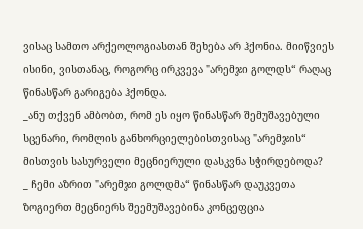ვისაც სამთო არქეოლოგიასთან შეხება არ ჰქონია. მიიწვიეს ისინი, ვისთანაც, როგორც ირკვევა "არემჯი გოლდს“ რაღაც წინასწარ გარიგება ჰქონდა.
_ანუ თქვენ ამბობთ, რომ ეს იყო წინასწარ შემუშავებული სცენარი, რომლის განხორციელებისთვისაც "არემჯის“ მისთვის სასურველი მეცნიერული დასკვნა სჭირდებოდა?
_ ჩემი აზრით "არემჯი გოლდმა“ წინასწარ დაუკვეთა ზოგიერთ მეცნიერს შეემუშავებინა კონცეფცია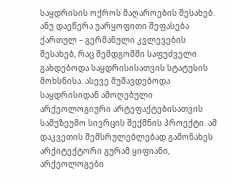საყდრისის ოქროს მაღაროების შესახებ. ანუ დაეწერა უარყოფითი შეფასება ქართულ – გერმანული კვლევების შესახებ, რაც შემდგომში საფუძველი გახდებოდა საყდრისისათვის სტატუსის მოხსნისა. ასევე მუშავდებოდა საყდრისიდან ამოღებული არქეოლოგიური არტეფაქტებისათვის სამუზეუმო სივრცის შექმნის პროექტი. ამ დაკვეთის შემსრულებლებად გამონახეს არქიტექტორი გურამ ყიფიანი, არქეოლოგები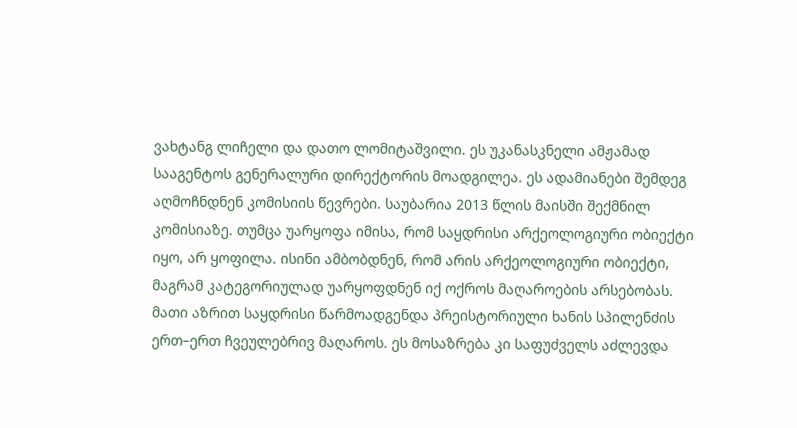ვახტანგ ლიჩელი და დათო ლომიტაშვილი. ეს უკანასკნელი ამჟამად სააგენტოს გენერალური დირექტორის მოადგილეა. ეს ადამიანები შემდეგ აღმოჩნდნენ კომისიის წევრები. საუბარია 2013 წლის მაისში შექმნილ კომისიაზე. თუმცა უარყოფა იმისა, რომ საყდრისი არქეოლოგიური ობიექტი იყო, არ ყოფილა. ისინი ამბობდნენ, რომ არის არქეოლოგიური ობიექტი, მაგრამ კატეგორიულად უარყოფდნენ იქ ოქროს მაღაროების არსებობას. მათი აზრით საყდრისი წარმოადგენდა პრეისტორიული ხანის სპილენძის ერთ–ერთ ჩვეულებრივ მაღაროს. ეს მოსაზრება კი საფუძველს აძლევდა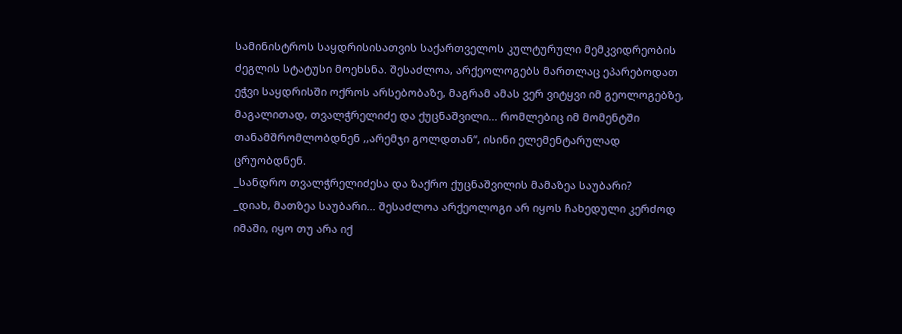სამინისტროს საყდრისისათვის საქართველოს კულტურული მემკვიდრეობის ძეგლის სტატუსი მოეხსნა. შესაძლოა, არქეოლოგებს მართლაც ეპარებოდათ ეჭვი საყდრისში ოქროს არსებობაზე, მაგრამ ამას ვერ ვიტყვი იმ გეოლოგებზე, მაგალითად, თვალჭრელიძე და ქუცნაშვილი... რომლებიც იმ მომენტში თანამშრომლობდნენ ,,არემჯი გოლდთან“, ისინი ელემენტარულად ცრუობდნენ.
_სანდრო თვალჭრელიძესა და ზაქრო ქუცნაშვილის მამაზეა საუბარი?
_დიახ, მათზეა საუბარი... შესაძლოა არქეოლოგი არ იყოს ჩახედული კერძოდ იმაში, იყო თუ არა იქ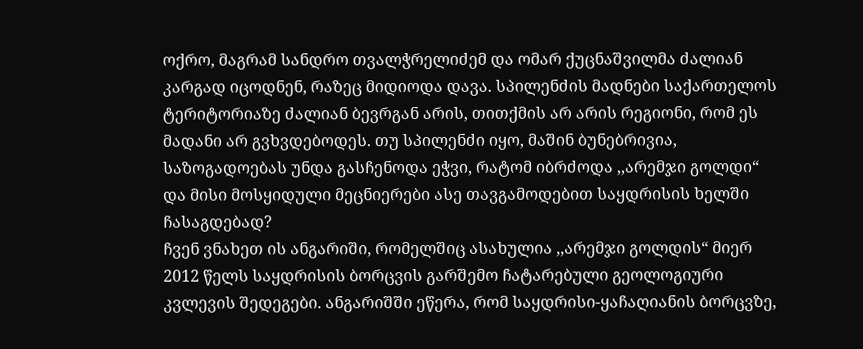ოქრო, მაგრამ სანდრო თვალჭრელიძემ და ომარ ქუცნაშვილმა ძალიან კარგად იცოდნენ, რაზეც მიდიოდა დავა. სპილენძის მადნები საქართელოს ტერიტორიაზე ძალიან ბევრგან არის, თითქმის არ არის რეგიონი, რომ ეს მადანი არ გვხვდებოდეს. თუ სპილენძი იყო, მაშინ ბუნებრივია, საზოგადოებას უნდა გასჩენოდა ეჭვი, რატომ იბრძოდა ,,არემჯი გოლდი“ და მისი მოსყიდული მეცნიერები ასე თავგამოდებით საყდრისის ხელში ჩასაგდებად?
ჩვენ ვნახეთ ის ანგარიში, რომელშიც ასახულია ,,არემჯი გოლდის“ მიერ 2012 წელს საყდრისის ბორცვის გარშემო ჩატარებული გეოლოგიური კვლევის შედეგები. ანგარიშში ეწერა, რომ საყდრისი-ყაჩაღიანის ბორცვზე,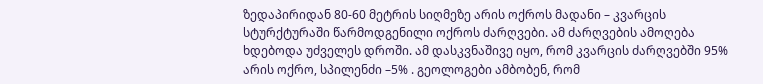ზედაპირიდან 80-60 მეტრის სიღმეზე არის ოქროს მადანი – კვარცის სტურქტურაში წარმოდგენილი ოქროს ძარღვები. ამ ძარღვების ამოღება ხდებოდა უძველეს დროში. ამ დასკვნაშივე იყო, რომ კვარცის ძარღვებში 95% არის ოქრო, სპილენძი –5% . გეოლოგები ამბობენ, რომ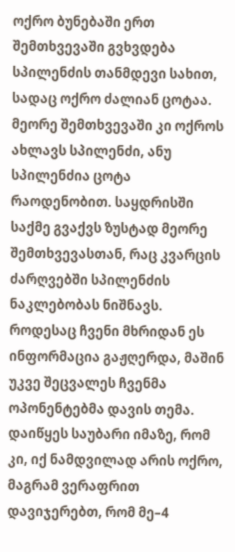ოქრო ბუნებაში ერთ შემთხვევაში გვხვდება სპილენძის თანმდევი სახით, სადაც ოქრო ძალიან ცოტაა. მეორე შემთხვევაში კი ოქროს ახლავს სპილენძი, ანუ სპილენძია ცოტა რაოდენობით. საყდრისში საქმე გვაქვს ზუსტად მეორე შემთხვევასთან, რაც კვარცის ძარღვებში სპილენძის ნაკლებობას ნიშნავს.
როდესაც ჩვენი მხრიდან ეს ინფორმაცია გაჟღერდა, მაშინ უკვე შეცვალეს ჩვენმა ოპონენტებმა დავის თემა. დაიწყეს საუბარი იმაზე, რომ კი, იქ ნამდვილად არის ოქრო, მაგრამ ვერაფრით დავიჯერებთ, რომ მე–4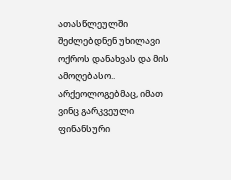ათასწლეულში შეძლებდნენ უხილავი ოქროს დანახვას და მის ამოღებასო.. არქეოლოგებმაც, იმათ ვინც გარკვეული ფინანსური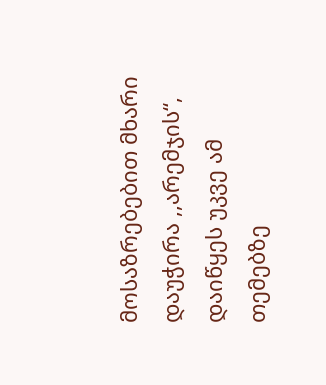მოსაზრებებით მხარი დაუჭირა ,,არემჯის“, დაიწყეს უკვე ამ თემებზე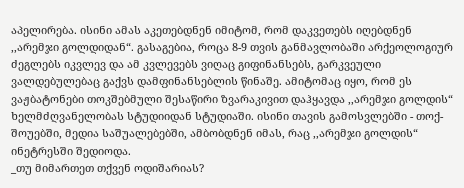აპელირება. ისინი ამას აკეთებდნენ იმიტომ, რომ დაკვეთებს იღებდნენ ,,არემჯი გოლდიდან“. გასაგებია, როცა 8-9 თვის განმავლობაში არქეოლოგიურ ძეგლებს იკვლევ და ამ კვლევებს ვიღაც გიფინანსებს, გარკვეული ვალდებულებაც გაქვს დამფინანსებლის წინაშე. ამიტომაც იყო, რომ ეს ვაჟბატონები თოკშებმული შესაწირი ზვარაკივით დაჰყავდა ,,არემჯი გოლდის“ ხელმძღვანელობას სტუდიიდან სტუდიაში. ისინი თავის გამოსვლებში - თოქ-შოუებში, მედია საშუალებებში, ამბობდნენ იმას, რაც ,,არემჯი გოლდის“ ინეტრესში შედიოდა.
_თუ მიმართეთ თქვენ ოდიშარიას?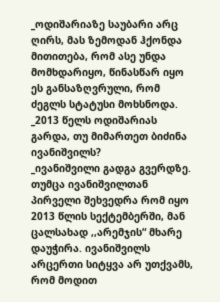_ოდიშარიაზე საუბარი არც ღირს, მას ზემოდან ჰქონდა მითითება, რომ ასე უნდა მომხდარიყო, წინასწარ იყო ეს განსაზღვრული, რომ ძეგლს სტატუსი მოხსნოდა.
_2013 წელს ოდიშარიას გარდა, თუ მიმართეთ ბიძინა ივანიშვილს?
_ივანიშვილი გადგა გვერდზე. თუმცა ივანიშვილთან პირველი შეხვედრა რომ იყო 2013 წლის სექტემბერში, მან ცალსახად ,,არემჯის“ მხარე დაუჭირა. ივანიშვილს არცერთი სიტყვა არ უთქვამს, რომ მოდით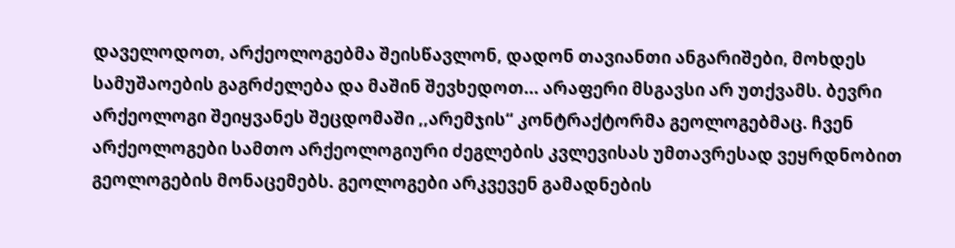დაველოდოთ, არქეოლოგებმა შეისწავლონ, დადონ თავიანთი ანგარიშები, მოხდეს სამუშაოების გაგრძელება და მაშინ შევხედოთ... არაფერი მსგავსი არ უთქვამს. ბევრი არქეოლოგი შეიყვანეს შეცდომაში ,,არემჯის“ კონტრაქტორმა გეოლოგებმაც. ჩვენ არქეოლოგები სამთო არქეოლოგიური ძეგლების კვლევისას უმთავრესად ვეყრდნობით გეოლოგების მონაცემებს. გეოლოგები არკვევენ გამადნების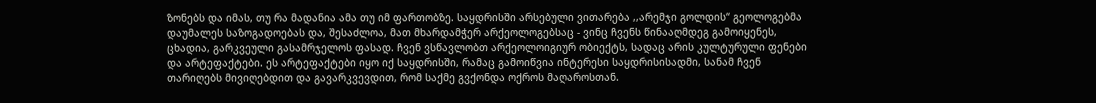ზონებს და იმას, თუ რა მადანია ამა თუ იმ ფართობზე. საყდრისში არსებული ვითარება ,,არემჯი გოლდის“ გეოლოგებმა დაუმალეს საზოგადოებას და, შესაძლოა, მათ მხარდამჭერ არქეოლოგებსაც - ვინც ჩვენს წინააღმდეგ გამოიყენეს, ცხადია, გარკვეული გასამრჯელოს ფასად. ჩვენ ვსწავლობთ არქეოლოიგიურ ობიექტს, სადაც არის კულტურული ფენები და არტეფაქტები. ეს არტეფაქტები იყო იქ საყდრისში, რამაც გამოიწვია ინტერესი საყდრისისადმი, სანამ ჩვენ თარიღებს მივიღებდით და გავარკვევდით, რომ საქმე გვქონდა ოქროს მაღაროსთან.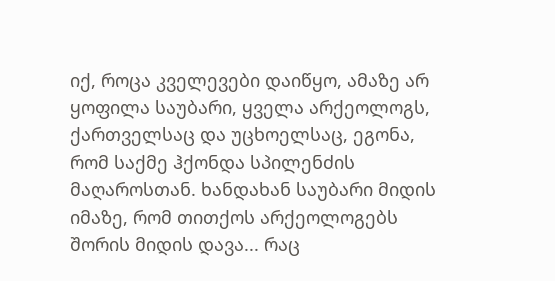იქ, როცა კველევები დაიწყო, ამაზე არ ყოფილა საუბარი, ყველა არქეოლოგს, ქართველსაც და უცხოელსაც, ეგონა, რომ საქმე ჰქონდა სპილენძის მაღაროსთან. ხანდახან საუბარი მიდის იმაზე, რომ თითქოს არქეოლოგებს შორის მიდის დავა... რაც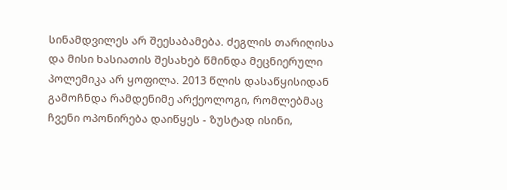სინამდვილეს არ შეესაბამება. ძეგლის თარიღისა და მისი ხასიათის შესახებ წმინდა მეცნიერული პოლემიკა არ ყოფილა. 2013 წლის დასაწყისიდან გამოჩნდა რამდენიმე არქეოლოგი, რომლებმაც ჩვენი ოპონირება დაიწყეს - ზუსტად ისინი,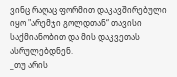ვინც რაღაც ფორმით დაკავშირებული იყო "არემჯი გოლდთან“ თავისი საქმიანობით და მის დაკვეთას ასრულებდნენ.
_თუ არის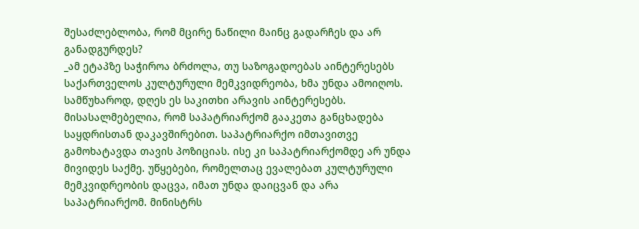შესაძლებლობა, რომ მცირე ნაწილი მაინც გადარჩეს და არ განადგურდეს?
_ამ ეტაპზე საჭიროა ბრძოლა, თუ საზოგადოებას აინტერესებს საქართველოს კულტურული მემკვიდრეობა, ხმა უნდა ამოიღოს. სამწუხაროდ, დღეს ეს საკითხი არავის აინტერესებს. მისასალმებელია, რომ საპატრიარქომ გააკეთა განცხადება საყდრისთან დაკავშირებით. საპატრიარქო იმთავითვე გამოხატავდა თავის პოზიციას. ისე კი საპატრიარქომდე არ უნდა მივიდეს საქმე. უწყებები, რომელთაც ევალებათ კულტურული მემკვიდრეობის დაცვა, იმათ უნდა დაიცვან და არა საპატრიარქომ. მინისტრს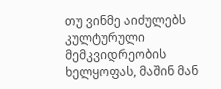თუ ვინმე აიძულებს კულტურული მემკვიდრეობის ხელყოფას, მაშინ მან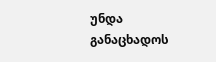უნდა განაცხადოს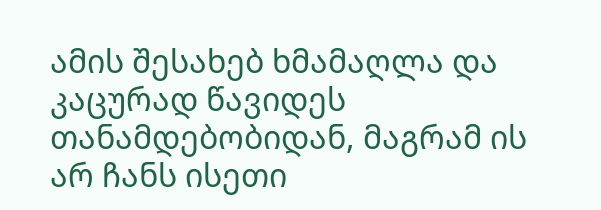ამის შესახებ ხმამაღლა და კაცურად წავიდეს თანამდებობიდან, მაგრამ ის არ ჩანს ისეთი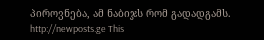პიროვნება, ამ ნაბიჯს რომ გადადგამს.
http://newposts.ge This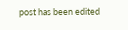post has been edited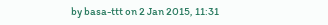by basa-ttt on 2 Jan 2015, 11:31